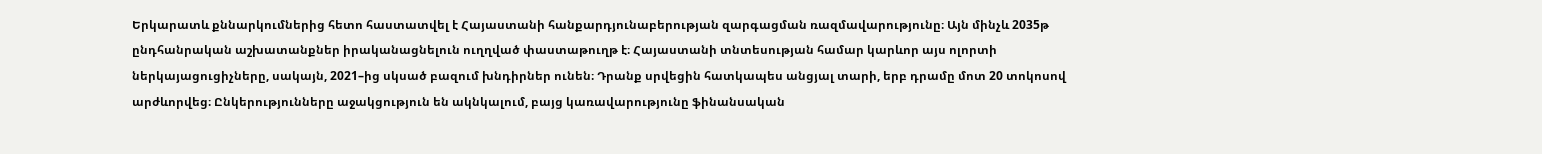Երկարատև քննարկումներից հետո հաստատվել է Հայաստանի հանքարդյունաբերության զարգացման ռազմավարությունը։ Այն մինչև 2035թ ընդհանրական աշխատանքներ իրականացնելուն ուղղված փաստաթուղթ է։ Հայաստանի տնտեսության համար կարևոր այս ոլորտի ներկայացուցիչները, սակայն, 2021–ից սկսած բազում խնդիրներ ունեն։ Դրանք սրվեցին հատկապես անցյալ տարի, երբ դրամը մոտ 20 տոկոսով արժևորվեց։ Ընկերությունները աջակցություն են ակնկալում, բայց կառավարությունը ֆինանսական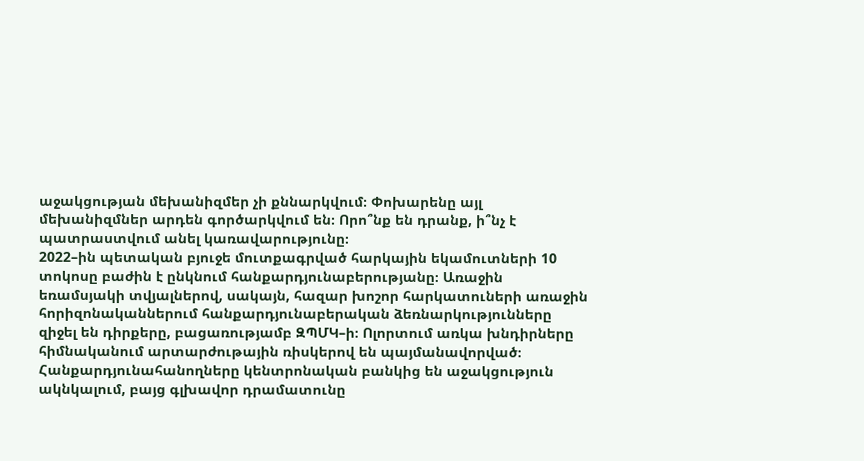աջակցության մեխանիզմեր չի քննարկվում։ Փոխարենը այլ մեխանիզմներ արդեն գործարկվում են։ Որո՞նք են դրանք, ի՞նչ է պատրաստվում անել կառավարությունը։
2022–ին պետական բյուջե մուտքագրված հարկային եկամուտների 10 տոկոսը բաժին է ընկնում հանքարդյունաբերությանը։ Առաջին եռամսյակի տվյալներով, սակայն, հազար խոշոր հարկատուների առաջին հորիզոնականներում հանքարդյունաբերական ձեռնարկությունները զիջել են դիրքերը, բացառությամբ ԶՊՄԿ–ի։ Ոլորտում առկա խնդիրները հիմնականում արտարժութային ռիսկերով են պայմանավորված։ Հանքարդյունահանողները կենտրոնական բանկից են աջակցություն ակնկալում, բայց գլխավոր դրամատունը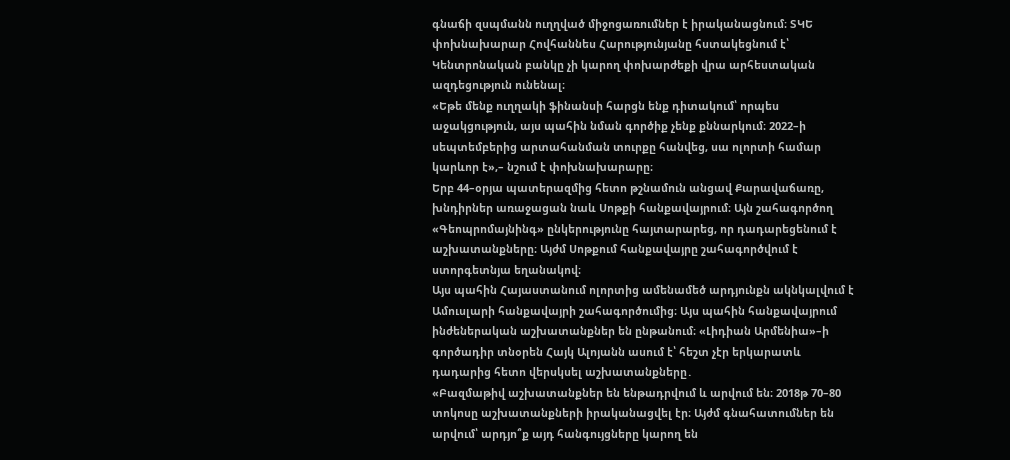գնաճի զսպմանն ուղղված միջոցառումներ է իրականացնում։ ՏԿԵ փոխնախարար Հովհաննես Հարությունյանը հստակեցնում է՝ Կենտրոնական բանկը չի կարող փոխարժեքի վրա արհեստական ազդեցություն ունենալ։
«Եթե մենք ուղղակի ֆինանսի հարցն ենք դիտակում՝ որպես աջակցություն, այս պահին նման գործիք չենք քննարկում։ 2022–ի սեպտեմբերից արտահանման տուրքը հանվեց, սա ոլորտի համար կարևոր է»,– նշում է փոխնախարարը։
Երբ 44–օրյա պատերազմից հետո թշնամուն անցավ Քարավաճառը, խնդիրներ առաջացան նաև Սոթքի հանքավայրում։ Այն շահագործող «Գեոպրոմայնինգ» ընկերությունը հայտարարեց, որ դադարեցենում է աշխատանքները։ Այժմ Սոթքում հանքավայրը շահագործվում է ստորգետնյա եղանակով։
Այս պահին Հայաստանում ոլորտից ամենամեծ արդյունքն ակնկալվում է Ամուսլարի հանքավայրի շահագործումից։ Այս պահին հանքավայրում ինժեներական աշխատանքներ են ընթանում։ «Լիդիան Արմենիա»–ի գործադիր տնօրեն Հայկ Ալոյանն ասում է՝ հեշտ չէր երկարատև դադարից հետո վերսկսել աշխատանքները․
«Բազմաթիվ աշխատանքներ են ենթադրվում և արվում են։ 2018թ 70–80 տոկոսը աշխատանքների իրականացվել էր։ Այժմ գնահատումներ են արվում՝ արդյո՞ք այդ հանգույցները կարող են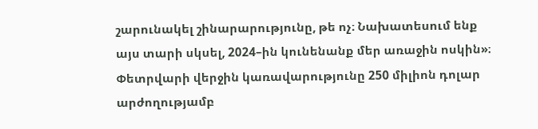շարունակել շինարարությունը, թե ոչ։ Նախատեսում ենք այս տարի սկսել, 2024–ին կունենանք մեր առաջին ոսկին»։
Փետրվարի վերջին կառավարությունը 250 միլիոն դոլար արժողությամբ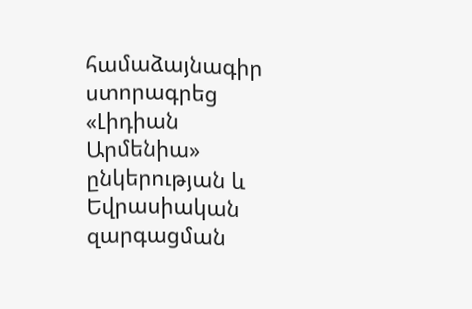համաձայնագիր ստորագրեց «Լիդիան Արմենիա» ընկերության և Եվրասիական զարգացման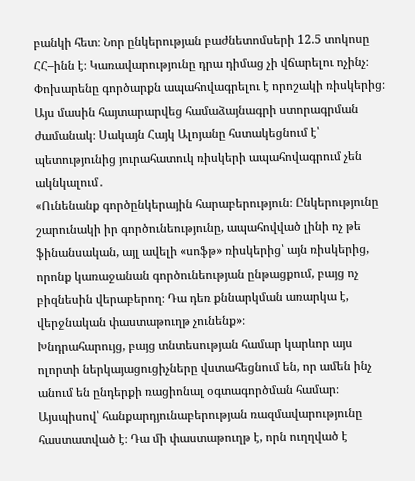բանկի հետ։ Նոր ընկերության բաժնետոմսերի 12.5 տոկոսը ՀՀ–ինն է։ Կառավարությունը դրա դիմաց չի վճարելու ոչինչ։ Փոխարենը գործարքն ապահովագրելու է որոշակի ռիսկերից։ Այս մասին հայտարարվեց համաձայնագրի ստորագրման ժամանակ։ Սակայն Հայկ Ալոյանը հստակեցնում է՝ պետությունից յուրահատուկ ռիսկերի ապահովագրում չեն ակնկալում․
«Ունենանք գործընկերային հարաբերություն։ Ընկերությունը շարունակի իր գործունեությունը, ապահովված լինի ոչ թե ֆինանսական, այլ ավելի «սոֆթ» ռիսկերից՝ այն ռիսկերից, որոնք կառաջանան գործունեության ընթացքում, բայց ոչ բիզնեսին վերաբերող։ Դա դեռ քննարկման առարկա է, վերջնական փաստաթուղթ չունենք»։
Խնդրահարույց, բայց տնտեսության համար կարևոր այս ոլորտի ներկայացուցիչները վստահեցնում են, որ ամեն ինչ անում են ընդերքի ռացիոնալ օգտագործման համար։ Այսպիսով՝ հանքարդյունաբերության ռազմավարությունը հաստատված է։ Դա մի փաստաթուղթ է, որն ուղղված է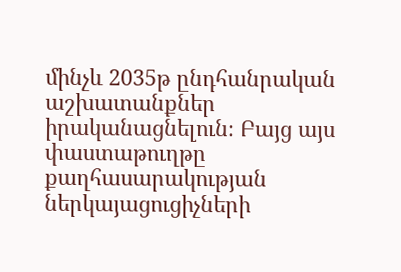մինչև 2035թ ընդհանրական աշխատանքներ իրականացնելուն։ Բայց այս փաստաթուղթը քաղհասարակության ներկայացուցիչների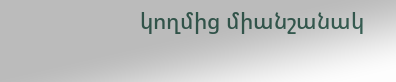կողմից միանշանակ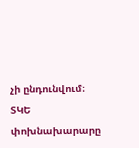չի ընդունվում։ ՏԿԵ փոխնախարարը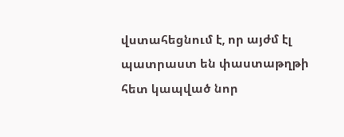վստահեցնում է, որ այժմ էլ պատրաստ են փաստաթղթի հետ կապված նոր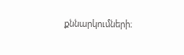քննարկումների։